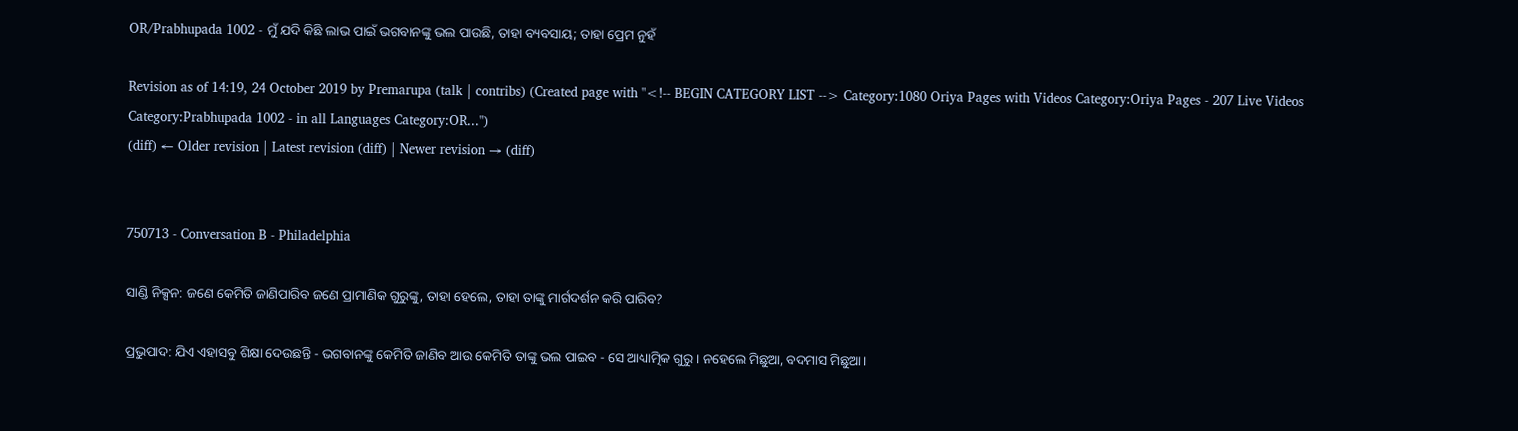OR/Prabhupada 1002 - ମୁଁ ଯଦି କିଛି ଲାଭ ପାଇଁ ଭଗବାନଙ୍କୁ ଭଲ ପାଉଛି, ତାହା ବ୍ୟବସାୟ; ତାହା ପ୍ରେମ ନୁହଁ

Revision as of 14:19, 24 October 2019 by Premarupa (talk | contribs) (Created page with "<!-- BEGIN CATEGORY LIST --> Category:1080 Oriya Pages with Videos Category:Oriya Pages - 207 Live Videos Category:Prabhupada 1002 - in all Languages Category:OR...")
(diff) ← Older revision | Latest revision (diff) | Newer revision → (diff)


750713 - Conversation B - Philadelphia

ସାଣ୍ଡି ନିକ୍ସନ: ଜଣେ କେମିତି ଜାଣିପାରିବ ଜଣେ ପ୍ରାମାଣିକ ଗୁରୁଙ୍କୁ, ତାହା ହେଲେ, ତାହା ତାଙ୍କୁ ମାର୍ଗଦର୍ଶନ କରି ପାରିବ?

ପ୍ରଭୁପାଦ: ଯିଏ ଏହାସବୁ ଶିକ୍ଷା ଦେଉଛନ୍ତି - ଭଗବାନଙ୍କୁ କେମିତି ଜାଣିବ ଆଉ କେମିତି ତାଙ୍କୁ ଭଲ ପାଇବ - ସେ ଆଧ୍ୟାତ୍ମିକ ଗୁରୁ। ନହେଲେ ମିଛୁଆ, ବଦମାସ ମିଛୁଆ।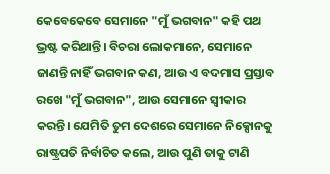କେବେକେବେ ସେମାନେ "ମୁଁ ଭଗବାନ" କହି ପଥ ଭ୍ରଷ୍ଟ କରିଥାନ୍ତି। ବିଚରା ଲୋକମାନେ, ସେମାନେ ଜାଣନ୍ତି ନାହିଁ ଭଗବାନ କଣ, ଆଉ ଏ ବଦମାସ ପ୍ରସ୍ତାବ ରଖେ "ମୁଁ ଭଗବାନ", ଆଉ ସେମାନେ ସ୍ୱୀକାର କରନ୍ତି। ଯେମିତି ତୁମ ଦେଶରେ ସେମାନେ ନିକ୍ସୋନକୁ ରାଷ୍ଟ୍ରପତି ନିର୍ବାଚିତ କଲେ, ଆଉ ପୁଣି ତାକୁ ଟାଣି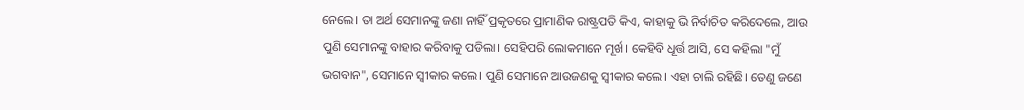ନେଲେ। ତା ଅର୍ଥ ସେମାନଙ୍କୁ ଜଣା ନାହିଁ ପ୍ରକୃତରେ ପ୍ରାମାଣିକ ରାଷ୍ଟ୍ରପତି କିଏ, କାହାକୁ ଭି ନିର୍ବାଚିତ କରିଦେଲେ, ଆଉ ପୁଣି ସେମାନଙ୍କୁ ବାହାର କରିବାକୁ ପଡିଲା। ସେହିପରି ଲୋକମାନେ ମୂର୍ଖ। କେହିବି ଧୂର୍ତ୍ତ ଆସି, ସେ କହିଲା "ମୁଁ ଭଗବାନ", ସେମାନେ ସ୍ୱୀକାର କଲେ। ପୁଣି ସେମାନେ ଆଉଜଣକୁ ସ୍ୱୀକାର କଲେ। ଏହା ଚାଲି ରହିଛି। ତେଣୁ ଜଣେ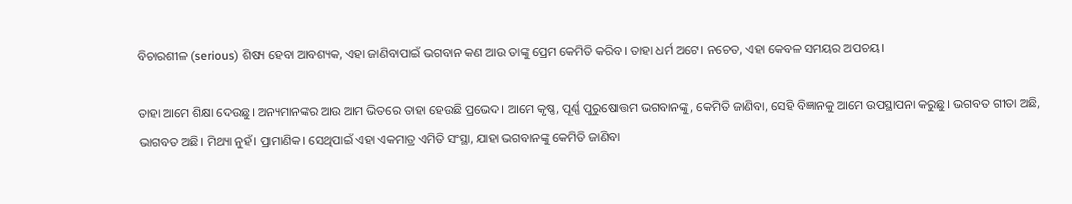ବିଚାରଶୀଳ (serious) ଶିଷ୍ୟ ହେବା ଆବଶ୍ୟକ, ଏହା ଜାଣିବାପାଇଁ ଭଗବାନ କଣ ଆଉ ତାଙ୍କୁ ପ୍ରେମ କେମିତି କରିବ। ତାହା ଧର୍ମ ଅଟେ। ନଚେତ, ଏହା କେବଳ ସମୟର ଅପଚୟ।

ତାହା ଆମେ ଶିକ୍ଷା ଦେଉଛୁ। ଅନ୍ୟମାନଙ୍କର ଆଉ ଆମ ଭିତରେ ତାହା ହେଉଛି ପ୍ରଭେଦ। ଆମେ କୃଷ୍ଣ, ପୂର୍ଣ୍ଣ ପୁରୁଷୋତ୍ତମ ଭଗବାନଙ୍କୁ, କେମିତି ଜାଣିବା, ସେହି ବିଜ୍ଞାନକୁ ଆମେ ଉପସ୍ଥାପନା କରୁଛୁ। ଭଗବତ ଗୀତା ଅଛି, ଭାଗବତ ଅଛି। ମିଥ୍ୟା ନୁହଁ। ପ୍ରାମାଣିକ। ସେଥିପାଇଁ ଏହା ଏକମାତ୍ର ଏମିତି ସଂସ୍ଥା, ଯାହା ଭଗବାନଙ୍କୁ କେମିତି ଜାଣିବା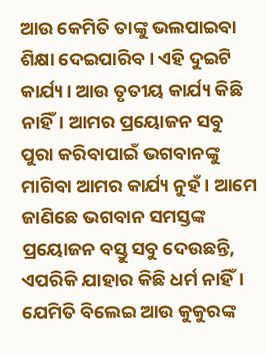ଆଉ କେମିତି ତାଙ୍କୁ ଭଲପାଇବା ଶିକ୍ଷା ଦେଇପାରିବ। ଏହି ଦୁଇଟି କାର୍ଯ୍ୟ। ଆଉ ତୃତୀୟ କାର୍ଯ୍ୟ କିଛି ନାହିଁ। ଆମର ପ୍ରୟୋଜନ ସବୁ ପୁରା କରିବାପାଇଁ ଭଗବାନଙ୍କୁ ମାଗିବା ଆମର କାର୍ଯ୍ୟ ନୁହଁ। ଆମେ ଜାଣିଛେ ଭଗବାନ ସମସ୍ତଙ୍କ ପ୍ରୟୋଜନ ବସ୍ତୁ ସବୁ ଦେଉଛନ୍ତି, ଏପରିକି ଯାହାର କିଛି ଧର୍ମ ନାହିଁ। ଯେମିତି ବିଲେଇ ଆଉ କୁକୁରଙ୍କ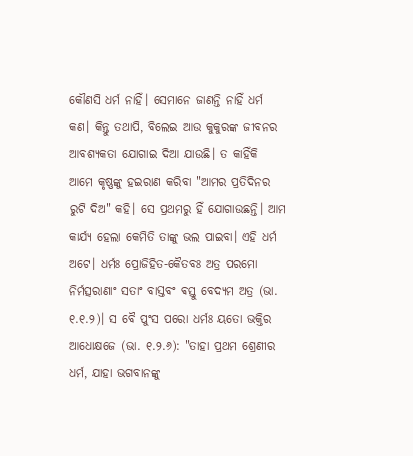କୌଣସି ଧର୍ମ ନାହିଁ। ସେମାନେ ଜାଣନ୍ତି ନାହିଁ ଧର୍ମ କଣ। କିନ୍ତୁ ତଥାପି, ବିଲେଇ ଆଉ କୁକୁରଙ୍କ ଜୀବନର ଆବଶ୍ୟକତା ଯୋଗାଇ ଦିଆ ଯାଉଛି। ତ କାହିଁକି ଆମେ କୃଷ୍ଣଙ୍କୁ ହଇରାଣ କରିବା "ଆମର ପ୍ରତିଦିନର ରୁଟି ଦିଅ" କହି। ସେ ପ୍ରଥମରୁ ହିଁ ଯୋଗାଉଛନ୍ତି। ଆମ କାର୍ଯ୍ୟ ହେଲା କେମିତି ତାଙ୍କୁ ଭଲ ପାଇବା। ଏହି ଧର୍ମ ଅଟେ। ଧର୍ମଃ ପ୍ରୋଜିହିତ-କୈତବଃ ଅତ୍ର ପରମୋ ନିର୍ମତ୍ସରାଣାଂ ସତାଂ ବାସ୍ତବଂ ଵସ୍ତୁ ବେଦ୍ୟମ ଅତ୍ର (ଭା. ୧.୧.୨)। ସ ବୈ ପୁଂସ ପରୋ ଧର୍ମଃ ୟତୋ ଭକ୍ତିର ଆଧୋକ୍ଷଜେ (ଭା. ୧.୨.୬): "ତାହା ପ୍ରଥମ ଶ୍ରେଣୀର ଧର୍ମ, ଯାହା ଭଗବାନଙ୍କୁ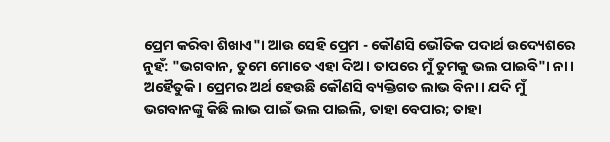ପ୍ରେମ କରିବା ଶିଖାଏ"। ଆଉ ସେହି ପ୍ରେମ - କୌଣସି ଭୌତିକ ପଦାର୍ଥ ଉଦ୍ୟେଶରେ ନୁହଁ: "ଭଗବାନ, ତୁମେ ମୋତେ ଏହା ଦିଅ। ତାପରେ ମୁଁ ତୁମକୁ ଭଲ ପାଇବି"। ନା। ଅହୈତୁକି। ପ୍ରେମର ଅର୍ଥ ହେଉଛି କୌଣସି ବ୍ୟକ୍ତିଗତ ଲାଭ ବିନା। ଯଦି ମୁଁ ଭଗବାନଙ୍କୁ କିଛି ଲାଭ ପାଇଁ ଭଲ ପାଇଲି, ତାହା ବେପାର; ତାହା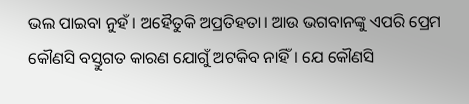ଭଲ ପାଇବା ନୁହଁ। ଅହୈତୁକି ଅପ୍ରତିହତା। ଆଉ ଭଗବାନଙ୍କୁ ଏପରି ପ୍ରେମ କୌଣସି ବସ୍ତୁଗତ କାରଣ ଯୋଗୁଁ ଅଟକିବ ନାହିଁ। ଯେ କୌଣସି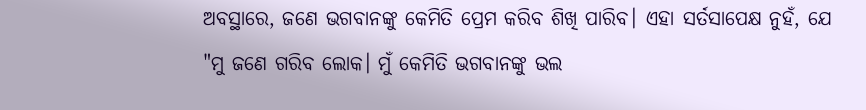ଅବସ୍ଥାରେ, ଜଣେ ଭଗବାନଙ୍କୁ କେମିତି ପ୍ରେମ କରିବ ଶିଖି ପାରିବ। ଏହା ସର୍ତସାପେକ୍ଷ ନୁହଁ, ଯେ "ମୁ ଜଣେ ଗରିବ ଲୋକ। ମୁଁ କେମିତି ଭଗବାନଙ୍କୁ ଭଲ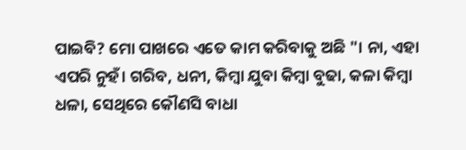ପାଇବି? ମୋ ପାଖରେ ଏତେ କାମ କରିବାକୁ ଅଛି "। ନା, ଏହା ଏପରି ନୁହଁ। ଗରିବ, ଧନୀ, କିମ୍ବା ଯୁବା କିମ୍ବା ବୁଢା, କଳା କିମ୍ବା ଧଳା, ସେଥିରେ କୌଣସି ବାଧା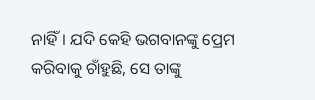ନାହିଁ। ଯଦି କେହି ଭଗବାନଙ୍କୁ ପ୍ରେମ କରିବାକୁ ଚାଁହୁଛି, ସେ ତାଙ୍କୁ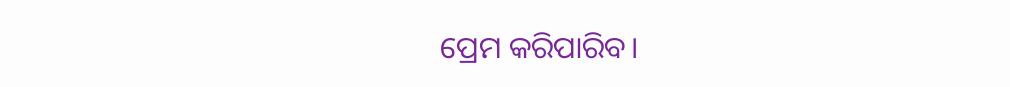ପ୍ରେମ କରିପାରିବ।